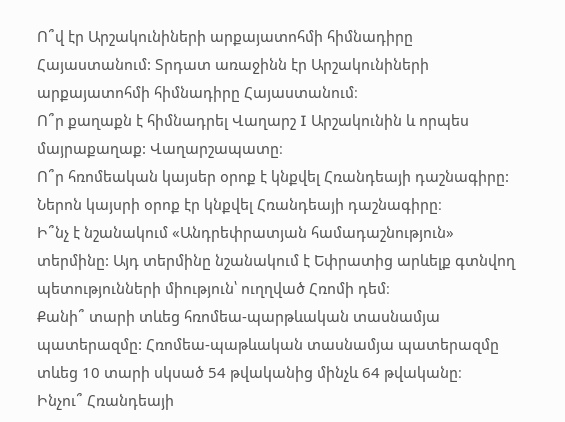Ո՞վ էր Արշակունիների արքայատոհմի հիմնադիրը Հայաստանում: Տրդատ առաջինն էր Արշակունիների արքայատոհմի հիմնադիրը Հայաստանում։
Ո՞ր քաղաքն է հիմնադրել Վաղարշ I Արշակունին և որպես մայրաքաղաք: Վաղարշապատը։
Ո՞ր հռոմեական կայսեր օրոք է կնքվել Հռանդեայի դաշնագիրը: Ներոն կայսրի օրոք էր կնքվել Հռանդեայի դաշնագիրը։
Ի՞նչ է նշանակում «Անդրեփրատյան համադաշնություն» տերմինը: Այդ տերմինը նշանակում է Եփրատից արևելք գտնվող պետությունների միություն՝ ուղղված Հռոմի դեմ։
Քանի՞ տարի տևեց հռոմեա-պարթևական տասնամյա պատերազմը: Հռոմեա-պաթևական տասնամյա պատերազմը տևեց 10 տարի սկսած 54 թվականից մինչև 64 թվականը։
Ինչու՞ Հռանդեայի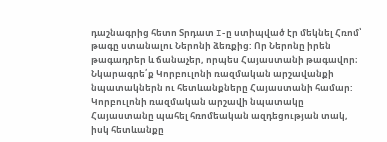դաշնագրից հետո Տրդատ I-ը ստիպված էր մեկնել Հռոմ՝ թագը ստանալու Ներոնի ձեռքից: Որ Ներոնը իրեն թագադրեր և ճանաչեր, որպես Հայաստանի թագավոր։
Նկարագրե՛ք Կորբուլոնի ռազմական արշավանքի նպատակներն ու հետևանքները Հայաստանի համար: Կորբուլոնի ռազմական արշավի նպատակը Հայաստանը պահել հռոմեական ազդեցության տակ, իսկ հետևանքը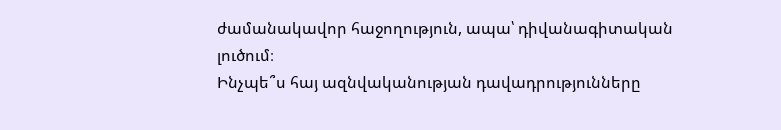ժամանակավոր հաջողություն, ապա՝ դիվանագիտական լուծում։
Ինչպե՞ս հայ ազնվականության դավադրությունները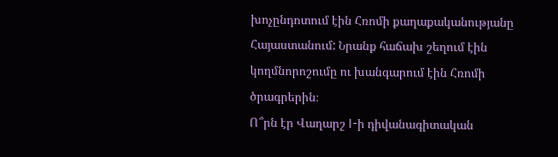խոչընդոտում էին Հռոմի քաղաքականությանը Հայաստանում: Նրանք հաճախ շեղում էին կողմնորոշումը ու խանգարում էին Հռոմի ծրագրերին։
Ո՞րն էր Վաղարշ I-ի դիվանագիտական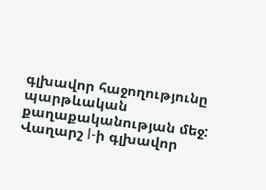գլխավոր հաջողությունը պարթևական քաղաքականության մեջ: Վաղարշ I-ի գլխավոր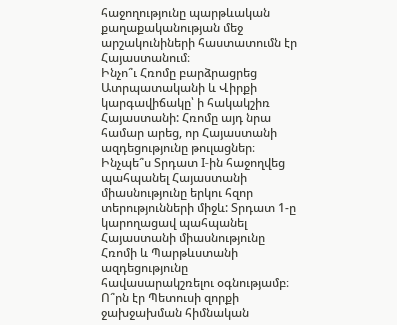հաջողությունը պարթևական քաղաքականության մեջ արշակունիների հաստատումն էր Հայաստանում։
Ինչո՞ւ Հռոմը բարձրացրեց Ատրպատականի և Վիրքի կարգավիճակը՝ ի հակակշիռ Հայաստանի: Հռոմը այդ նրա համար արեց, որ Հայաստանի ազդեցությունը թուլացներ։
Ինչպե՞ս Տրդատ I-ին հաջողվեց պահպանել Հայաստանի միասնությունը երկու հզոր տերությունների միջև: Տրդատ 1-ը կարողացավ պահպանել Հայաստանի միասնությունը Հռոմի և Պարթևստանի ազդեցությունը հավասարակշռելու օգնությամբ։
Ո՞րն էր Պետուսի զորքի ջախջախման հիմնական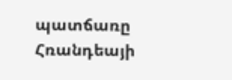պատճառը Հռանդեայի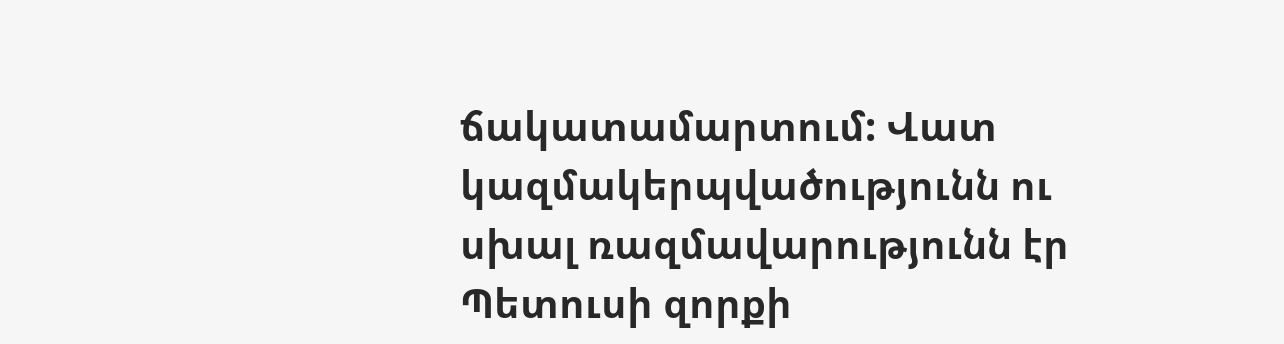ճակատամարտում: Վատ կազմակերպվածությունն ու սխալ ռազմավարությունն էր Պետուսի զորքի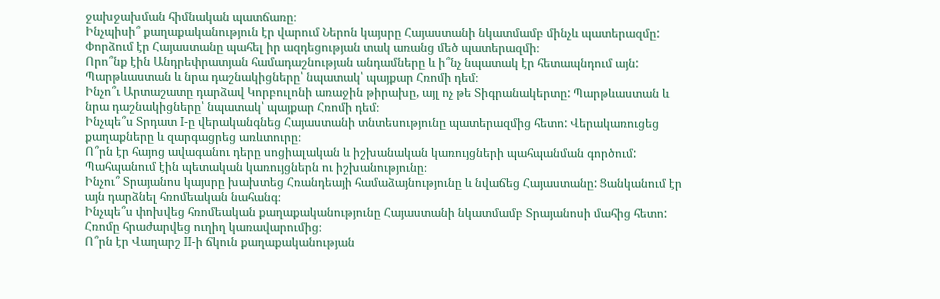ջախջախման հիմնական պատճառը։
Ինչպիսի՞ քաղաքականություն էր վարում Ներոն կայսրը Հայաստանի նկատմամբ մինչև պատերազմը: Փորձում էր Հայաստանը պահել իր ազդեցության տակ առանց մեծ պատերազմի։
Որո՞նք էին Անդրեփրատյան համադաշնության անդամները և ի՞նչ նպատակ էր հետապնդում այն: Պարթևաստան և նրա դաշնակիցները՝ նպատակ՝ պայքար Հռոմի դեմ։
Ինչո՞ւ Արտաշատը դարձավ Կորբուլոնի առաջին թիրախը, այլ ոչ թե Տիգրանակերտը: Պարթևաստան և նրա դաշնակիցները՝ նպատակ՝ պայքար Հռոմի դեմ։
Ինչպե՞ս Տրդատ I-ը վերականգնեց Հայաստանի տնտեսությունը պատերազմից հետո: Վերակառուցեց քաղաքները և զարգացրեց առևտուրը։
Ո՞րն էր հայոց ավագանու դերը սոցիալական և իշխանական կառույցների պահպանման գործում: Պահպանում էին պետական կառույցներն ու իշխանությունը։
Ինչու՞ Տրայանոս կայսրը խախտեց Հռանդեայի համաձայնությունը և նվաճեց Հայաստանը: Ցանկանում էր այն դարձնել հռոմեական նահանգ։
Ինչպե՞ս փոխվեց հռոմեական քաղաքականությունը Հայաստանի նկատմամբ Տրայանոսի մահից հետո: Հռոմը հրաժարվեց ուղիղ կառավարումից։
Ո՞րն էր Վաղարշ II-ի ճկուն քաղաքականության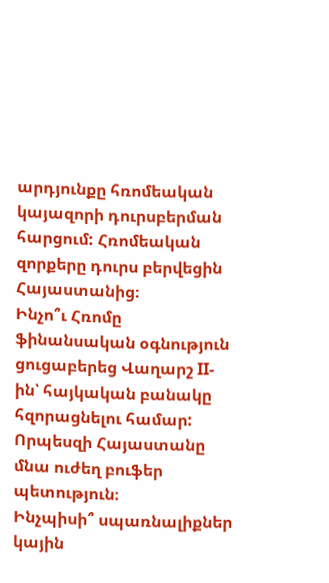արդյունքը հռոմեական կայազորի դուրսբերման հարցում: Հռոմեական զորքերը դուրս բերվեցին Հայաստանից։
Ինչո՞ւ Հռոմը ֆինանսական օգնություն ցուցաբերեց Վաղարշ II-ին՝ հայկական բանակը հզորացնելու համար: Որպեսզի Հայաստանը մնա ուժեղ բուֆեր պետություն։
Ինչպիսի՞ սպառնալիքներ կային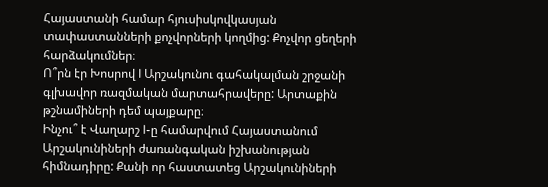Հայաստանի համար հյուսիսկովկասյան տափաստանների քոչվորների կողմից: Քոչվոր ցեղերի հարձակումներ։
Ո՞րն էր Խոսրով I Արշակունու գահակալման շրջանի գլխավոր ռազմական մարտահրավերը: Արտաքին թշնամիների դեմ պայքարը։
Ինչու՞ է Վաղարշ I-ը համարվում Հայաստանում Արշակունիների ժառանգական իշխանության հիմնադիրը: Քանի որ հաստատեց Արշակունիների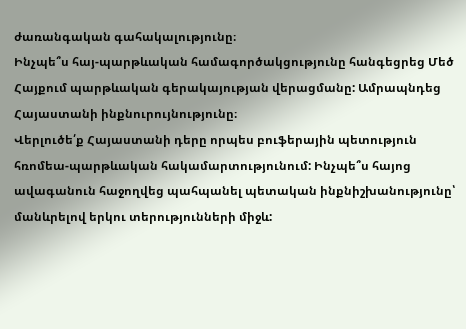ժառանգական գահակալությունը։
Ինչպե՞ս հայ-պարթևական համագործակցությունը հանգեցրեց Մեծ Հայքում պարթևական գերակայության վերացմանը: Ամրապնդեց Հայաստանի ինքնուրույնությունը։
Վերլուծե՛ք Հայաստանի դերը որպես բուֆերային պետություն հռոմեա-պարթևական հակամարտությունում: Ինչպե՞ս հայոց ավագանուն հաջողվեց պահպանել պետական ինքնիշխանությունը՝ մանևրելով երկու տերությունների միջև: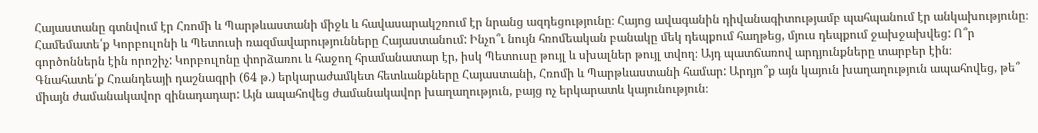Հայաստանը գտնվում էր Հռոմի և Պարթևաստանի միջև և հավասարակշռում էր նրանց ազդեցությունը։ Հայոց ավագանին դիվանագիտությամբ պահպանում էր անկախությունը։
Համեմատե՛ք Կորբուլոնի և Պետուսի ռազմավարությունները Հայաստանում: Ինչո՞ւ նույն հռոմեական բանակը մեկ դեպքում հաղթեց, մյուս դեպքում ջախջախվեց: Ո՞ր գործոններն էին որոշիչ: Կորբուլոնը փորձառու և հաջող հրամանատար էր, իսկ Պետուսը թույլ և սխալներ թույլ տվող։ Այդ պատճառով արդյունքները տարբեր էին։
Գնահատե՛ք Հռանդեայի դաշնագրի (64 թ.) երկարաժամկետ հետևանքները Հայաստանի, Հռոմի և Պարթևաստանի համար: Արդյո՞ք այն կայուն խաղաղություն ապահովեց, թե՞ միայն ժամանակավոր զինադադար: Այն ապահովեց ժամանակավոր խաղաղություն, բայց ոչ երկարատև կայունություն։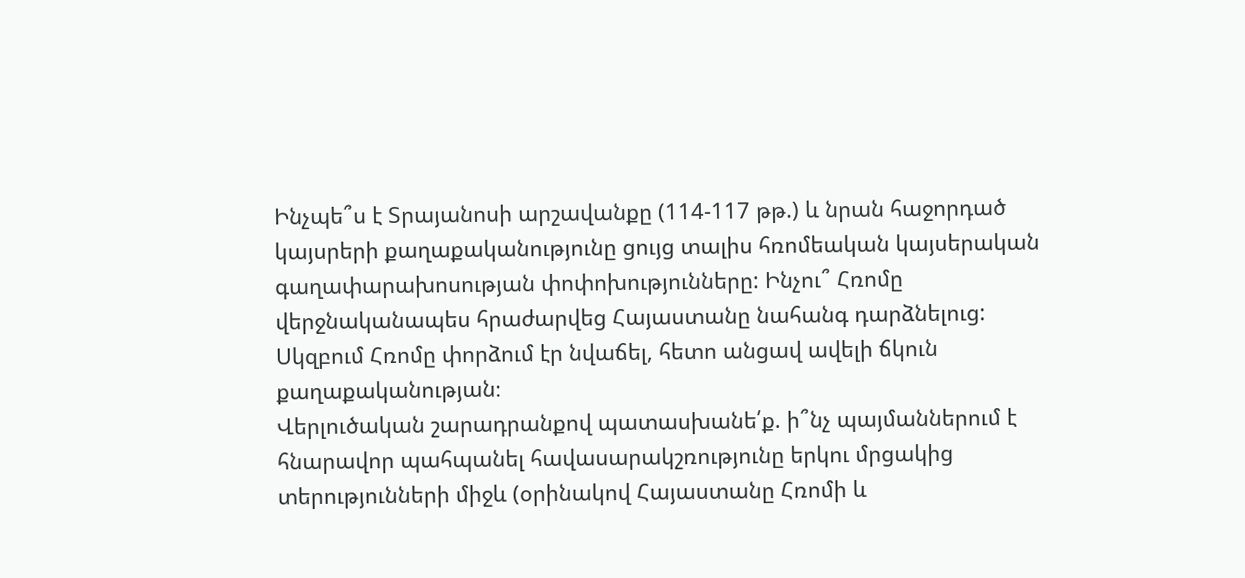Ինչպե՞ս է Տրայանոսի արշավանքը (114-117 թթ.) և նրան հաջորդած կայսրերի քաղաքականությունը ցույց տալիս հռոմեական կայսերական գաղափարախոսության փոփոխությունները: Ինչու՞ Հռոմը վերջնականապես հրաժարվեց Հայաստանը նահանգ դարձնելուց: Սկզբում Հռոմը փորձում էր նվաճել, հետո անցավ ավելի ճկուն քաղաքականության։
Վերլուծական շարադրանքով պատասխանե՛ք. ի՞նչ պայմաններում է հնարավոր պահպանել հավասարակշռությունը երկու մրցակից տերությունների միջև (օրինակով Հայաստանը Հռոմի և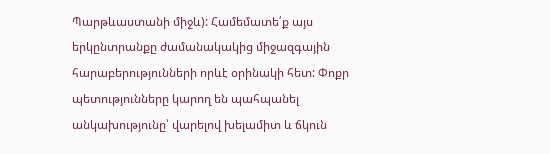Պարթևաստանի միջև): Համեմատե՛ք այս երկընտրանքը ժամանակակից միջազգային հարաբերությունների որևէ օրինակի հետ: Փոքր պետությունները կարող են պահպանել անկախությունը՝ վարելով խելամիտ և ճկուն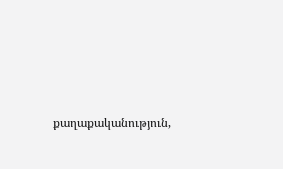քաղաքականություն,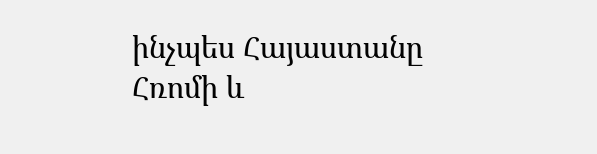ինչպես Հայաստանը Հռոմի և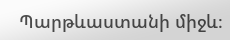Պարթևաստանի միջև։